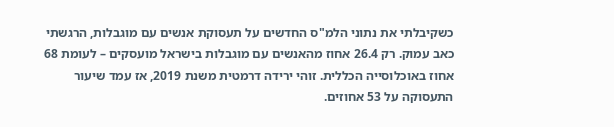כשקיבלתי את נתוני הלמ"ס החדשים על תעסוקת אנשים עם מוגבלות, הרגשתי כאב עמוק. רק 26.4 אחוז מהאנשים עם מוגבלות בישראל מועסקים – לעומת 68 אחוז באוכלוסייה הכללית. זוהי ירידה דרמטית משנת 2019, אז עמד שיעור התעסוקה על 53 אחוזים.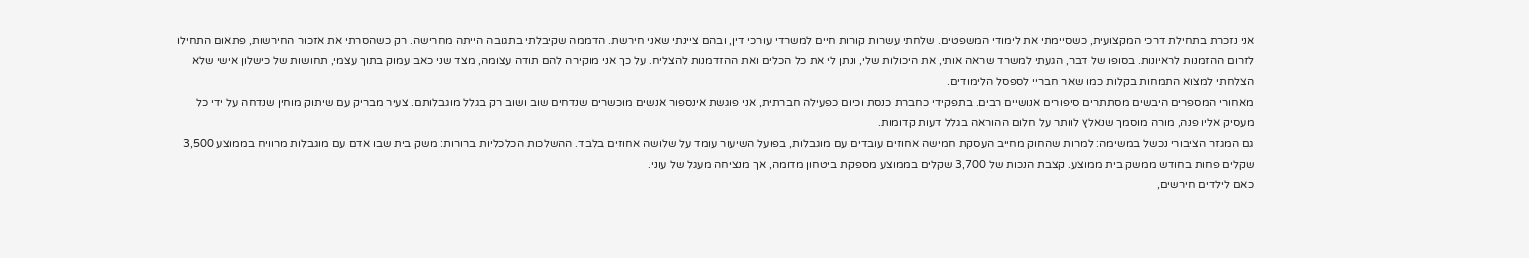אני נזכרת בתחילת דרכי המקצועית, כשסיימתי את לימודי המשפטים. שלחתי עשרות קורות חיים למשרדי עורכי דין, ובהם ציינתי שאני חירשת. הדממה שקיבלתי בתגובה הייתה מחרישה. רק כשהסרתי את אזכור החירשות, פתאום התחילו לזרום ההזמנות לראיונות. בסופו של דבר, הגעתי למשרד שראה אותי, את היכולות שלי, ונתן לי את כל הכלים ואת ההזדמנות להצליח. על כך אני מוקירה להם תודה עצומה, מצד שני כאב עמוק בתוך עצמי, תחושות של כישלון אישי שלא הצלחתי למצוא התמחות בקלות כמו שאר חבריי לספסל הלימודים.
מאחורי המספרים היבשים מסתתרים סיפורים אנושיים רבים. בתפקידי כחברת כנסת וכיום כפעילה חברתית, אני פוגשת אינספור אנשים מוכשרים שנדחים שוב ושוב רק בגלל מוגבלותם. צעיר מבריק עם שיתוק מוחין שנדחה על ידי כל מעסיק אליו פנה, מורה מוסמך שנאלץ לוותר על חלום ההוראה בגלל דעות קדומות.
גם המגזר הציבורי נכשל במשימה: למרות שהחוק מחייב העסקת חמישה אחוזים עובדים עם מוגבלות, בפועל השיעור עומד על שלושה אחוזים בלבד. ההשלכות הכלכליות ברורות: משק בית שבו אדם עם מוגבלות מרוויח בממוצע 3,500 שקלים פחות בחודש ממשק בית ממוצע. קצבת הנכות של 3,700 שקלים בממוצע מספקת ביטחון מדומה, אך מנציחה מעגל של עוני.
כאם לילדים חירשים,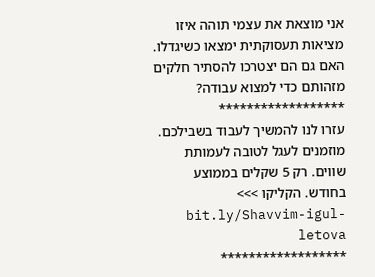אני מוצאת את עצמי תוהה איזו מציאות תעסוקתית ימצאו כשיגדלו. האם גם הם יצטרכו להסתיר חלקים מזהותם כדי למצוא עבודה?
******************
עזרו לנו להמשיך לעבוד בשבילכם. מוזמנים לעגל לטובה לעמותת שווים. רק 5 שקלים בממוצע בחודש. הקליקו >>> bit.ly/Shavvim-igul-letova
******************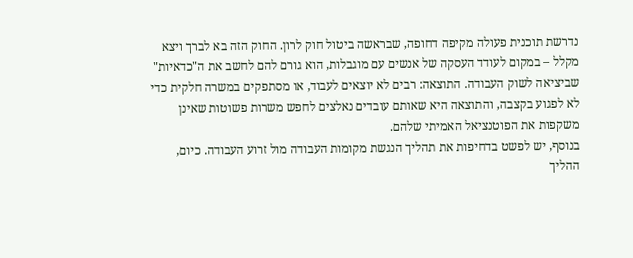נדרשת תוכנית פעולה מקיפה דחופה, שבראשה ביטול חוק לרון. החוק הזה בא לברך ויצא מקלל – במקום לעודד העסקה של אנשים עם מוגבלות, הוא גורם להם לחשב את ה"כדאיות" שביציאה לשוק העבודה. התוצאה: רבים לא יוצאים לעבוד, או מסתפקים במשרה חלקית כדי לא לפגוע בקצבה, והתוצאה היא שאותם עובדים נאלצים לחפש משרות פשוטות שאינן משקפות את הפוטנציאל האמיתי שלהם.
בנוסף, יש לפשט בדחיפות את תהליך הנגשת מקומות העבודה מול זרוע העבודה. כיום, ההליך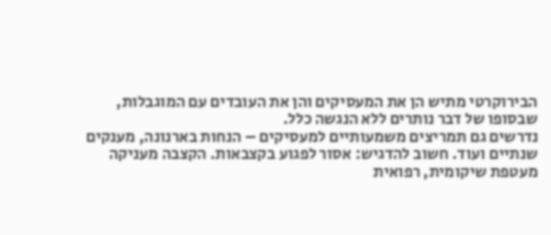הבירוקרטי מתיש הן את המעסיקים והן את העובדים עם המוגבלות, שבסופו של דבר נותרים ללא הנגשה כלל.
נדרשים גם תמריצים משמעותיים למעסיקים – הנחות בארנונה, מענקים שנתיים ועוד. חשוב להדגיש: אסור לפגוע בקצבאות. הקצבה מעניקה מעטפת שיקומית, רפואית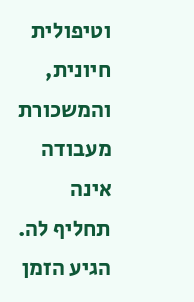וטיפולית חיונית, והמשכורת מעבודה אינה תחליף לה.
הגיע הזמן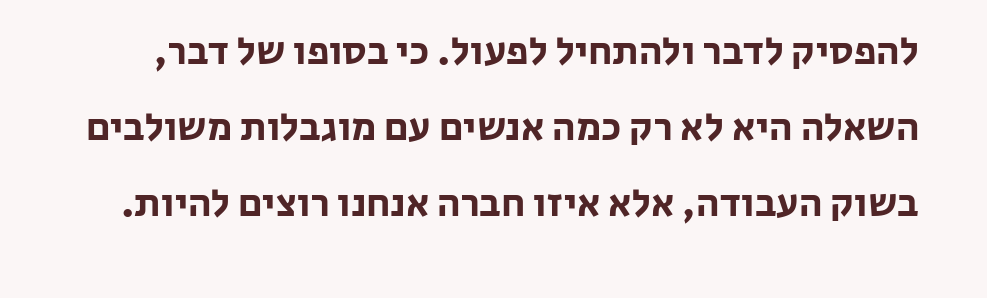להפסיק לדבר ולהתחיל לפעול. כי בסופו של דבר, השאלה היא לא רק כמה אנשים עם מוגבלות משולבים בשוק העבודה, אלא איזו חברה אנחנו רוצים להיות.